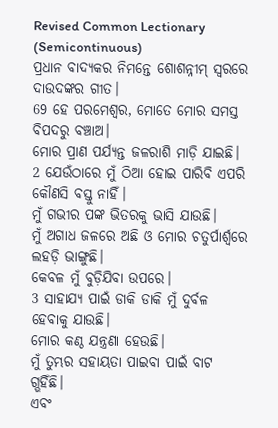Revised Common Lectionary (Semicontinuous)
ପ୍ରଧାନ ବାଦ୍ୟକର ନିମନ୍ତେ ଶୋଶନ୍ନୀମ୍ ସ୍ୱରରେ ଦାଉଦଙ୍କର ଗୀତ।
69 ହେ ପରମେଶ୍ୱର, ମୋତେ ମୋର ସମସ୍ତ ବିପଦରୁ ବଞ୍ଚାଅ।
ମୋର ପ୍ରାଣ ପର୍ଯ୍ୟନ୍ତ ଜଳରାଶି ମାଡ଼ି ଯାଇଛି।
2 ଯେଉଁଠାରେ ମୁଁ ଠିଆ ହୋଇ ପାରିବି ଏପରି କୌଣସି ବସ୍ତୁ ନାହିଁ।
ମୁଁ ଗଭୀର ପଙ୍କ ଭିତରକୁ ଭାସି ଯାଉଛି।
ମୁଁ ଅଗାଧ ଜଳରେ ଅଛି ଓ ମୋର ଚତୁର୍ପାର୍ଶ୍ୱରେ ଲହଡ଼ି ଭାଙ୍ଗୁଛି।
କେବଳ ମୁଁ ବୁଡ଼ିଯିବା ଉପରେ।
3 ସାହାଯ୍ୟ ପାଇଁ ଡାକି ଡାକି ମୁଁ ଦୁର୍ବଳ ହେବାକୁ ଯାଉଛି।
ମୋର କଣ୍ଠ ଯନ୍ତ୍ରଣା ହେଉଛି।
ମୁଁ ତୁମ୍ଭର ସହାୟତା ପାଇବା ପାଇଁ ବାଟ ଗ୍ଭହିଁଛି।
ଏବଂ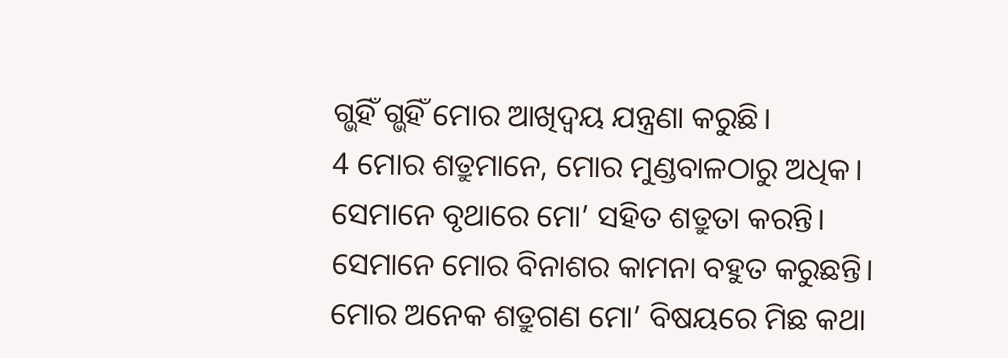ଗ୍ଭହିଁ ଗ୍ଭହିଁ ମୋର ଆଖିଦ୍ୱୟ ଯନ୍ତ୍ରଣା କରୁଛି।
4 ମୋର ଶତ୍ରୁମାନେ, ମୋର ମୁଣ୍ଡବାଳଠାରୁ ଅଧିକ।
ସେମାନେ ବୃଥାରେ ମୋ’ ସହିତ ଶତ୍ରୁତା କରନ୍ତି।
ସେମାନେ ମୋର ବିନାଶର କାମନା ବହୁତ କରୁଛନ୍ତି।
ମୋର ଅନେକ ଶତ୍ରୁଗଣ ମୋ’ ବିଷୟରେ ମିଛ କଥା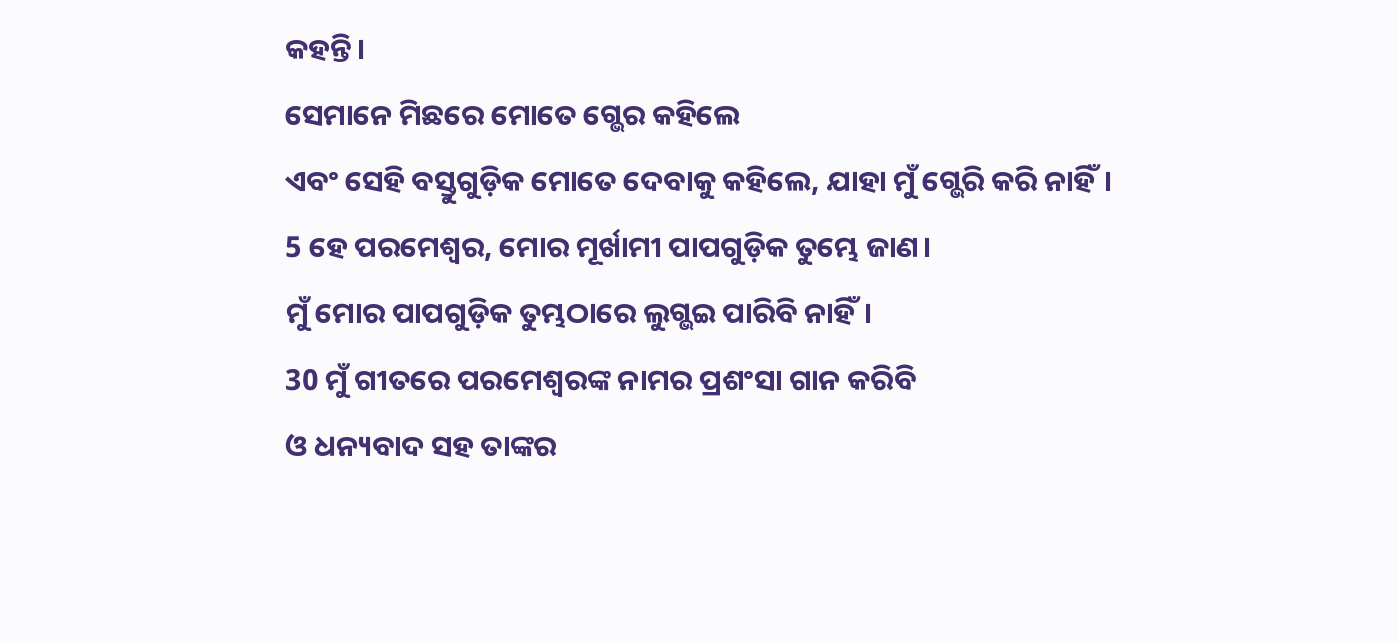କହନ୍ତି।
ସେମାନେ ମିଛରେ ମୋତେ ଗ୍ଭେର କହିଲେ
ଏବଂ ସେହି ବସ୍ତୁଗୁଡ଼ିକ ମୋତେ ଦେବାକୁ କହିଲେ, ଯାହା ମୁଁ ଗ୍ଭେରି କରି ନାହିଁ।
5 ହେ ପରମେଶ୍ୱର, ମୋର ମୂର୍ଖାମୀ ପାପଗୁଡ଼ିକ ତୁମ୍ଭେ ଜାଣ।
ମୁଁ ମୋର ପାପଗୁଡ଼ିକ ତୁମ୍ଭଠାରେ ଲୁଗ୍ଭଇ ପାରିବି ନାହିଁ।
30 ମୁଁ ଗୀତରେ ପରମେଶ୍ୱରଙ୍କ ନାମର ପ୍ରଶଂସା ଗାନ କରିବି
ଓ ଧନ୍ୟବାଦ ସହ ତାଙ୍କର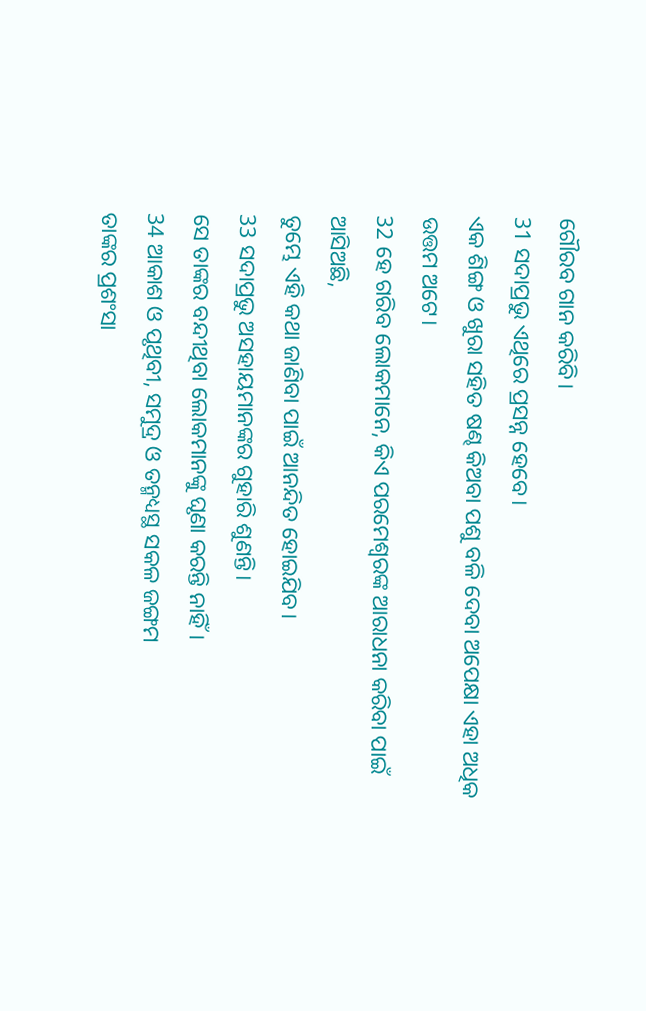ଗୌରବ ଗାନ କରିବି।
31 ସଦାପ୍ରଭୁ ଏଥିରେ ପ୍ରସନ୍ନ ହେବେ।
ଏକ ଶିଙ୍ଗ ଓ ଖୁରା ସହିତ ଷଣ୍ଢ କିଅବା ପଶୁ ବଳି ଦେବା ଅପେକ୍ଷା ଏହା ଅଧିକ ଉତ୍ତମ ଅଟେ।
32 ହେ ଗରିବ ଲୋକମାନେ, କିଏ ପରମେଶ୍ୱରଙ୍କ ଆରାଧନା କରିବା ପାଇଁ ଆସିଅଛି,
ତୁମ୍ଭେ ଏହି କଥା ଜାଣିବା ପାଇଁ ଆନନ୍ଦିତ ହୋଇଯିବ।
33 ସଦାପ୍ରଭୁ ଅସହାୟମାନଙ୍କର ଗୁହାରି ଶୁଣନ୍ତି।
ସେ ତାଙ୍କର ବନ୍ଦୀଥିବା ଲୋକମାନଙ୍କୁ ଘୃଣା କରନ୍ତି ନାହିଁ।
34 ଆକାଶ ଓ ପୃଥିବୀ, ସମୁଦ୍ର ଓ ତନ୍ମଧ୍ୟସ୍ଥ ସକଳ ଜଙ୍ଗମ
ତାଙ୍କର ପ୍ରଶଂସା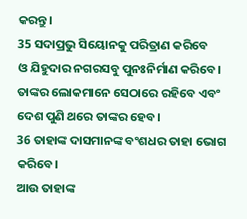କରନ୍ତୁ।
35 ସଦାପ୍ରଭୁ ସିୟୋନକୁ ପରିତ୍ରାଣ କରିବେ
ଓ ଯିହୁଦାର ନଗରସବୁ ପୁନଃନିର୍ମାଣ କରିବେ।
ତାଙ୍କର ଲୋକମାନେ ସେଠାରେ ରହିବେ ଏବଂ ଦେଶ ପୁଣି ଥରେ ତାଙ୍କର ହେବ।
36 ତାହାଙ୍କ ଦାସମାନଙ୍କ ବଂଶଧର ତାହା ଭୋଗ କରିବେ।
ଆଉ ତାହାଙ୍କ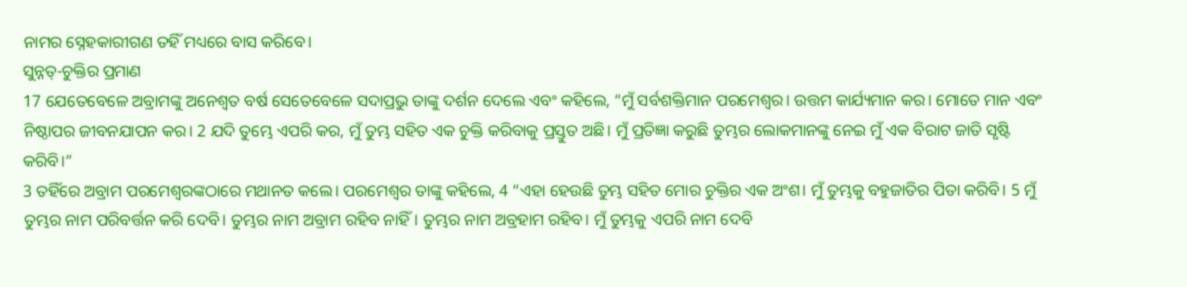ନାମର ସ୍ନେହକାରୀଗଣ ତହିଁ ମଧ୍ୟରେ ବାସ କରିବେ।
ସୁନ୍ନତ୍-ଚୁକ୍ତିର ପ୍ରମାଣ
17 ଯେତେବେଳେ ଅବ୍ରାମଙ୍କୁ ଅନେଶ୍ୱତ ବର୍ଷ ସେତେବେଳେ ସଦାପ୍ରଭୁ ତାଙ୍କୁ ଦର୍ଶନ ଦେଲେ ଏବଂ କହିଲେ, “ମୁଁ ସର୍ବଶକ୍ତିମାନ ପରମେଶ୍ୱର। ଉତ୍ତମ କାର୍ଯ୍ୟମାନ କର। ମୋତେ ମାନ ଏବଂ ନିଷ୍ଠାପର ଜୀବନଯାପନ କର। 2 ଯଦି ତୁମ୍ଭେ ଏପରି କର, ମୁଁ ତୁମ୍ଭ ସହିତ ଏକ ଚୁକ୍ତି କରିବାକୁ ପ୍ରସ୍ତୁତ ଅଛି। ମୁଁ ପ୍ରତିଜ୍ଞା କରୁଛି ତୁମ୍ଭର ଲୋକମାନଙ୍କୁ ନେଇ ମୁଁ ଏକ ବିରାଟ ଜାତି ସୃଷ୍ଟି କରିବି।”
3 ତହିଁରେ ଅବ୍ରାମ ପରମେଶ୍ୱରଙ୍କଠାରେ ମଥାନତ କଲେ। ପରମେଶ୍ୱର ତାଙ୍କୁ କହିଲେ, 4 “ଏହା ହେଉଛି ତୁମ୍ଭ ସହିତ ମୋର ଚୁକ୍ତିର ଏକ ଅଂଶ। ମୁଁ ତୁମ୍ଭକୁ ବହୁଜାତିର ପିତା କରିବି। 5 ମୁଁ ତୁମ୍ଭର ନାମ ପରିବର୍ତ୍ତନ କରି ଦେବି। ତୁମ୍ଭର ନାମ ଅବ୍ରାମ ରହିବ ନାହିଁ। ତୁମ୍ଭର ନାମ ଅବ୍ରହାମ ରହିବ। ମୁଁ ତୁମ୍ଭକୁ ଏପରି ନାମ ଦେବି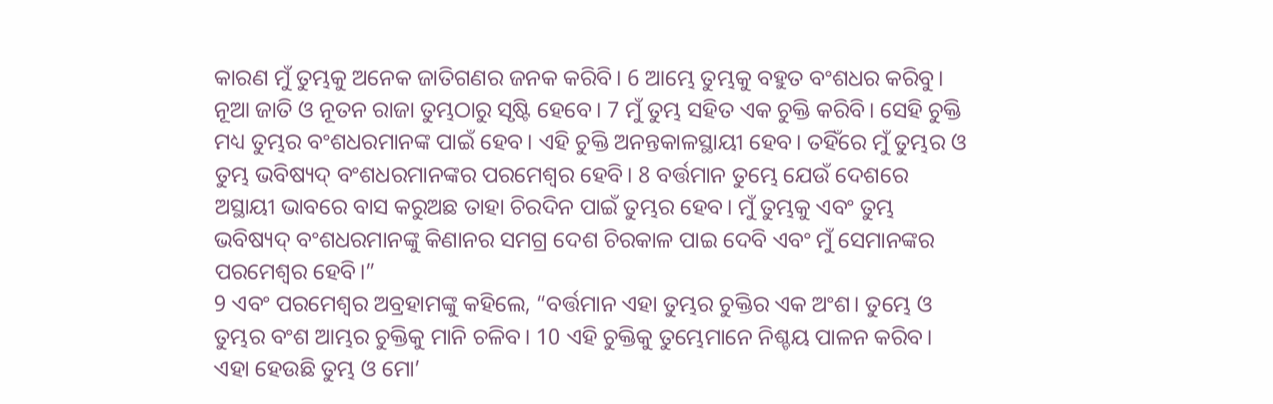କାରଣ ମୁଁ ତୁମ୍ଭକୁ ଅନେକ ଜାତିଗଣର ଜନକ କରିବି। 6 ଆମ୍ଭେ ତୁମ୍ଭକୁ ବହୁତ ବଂଶଧର କରିବୁ। ନୂଆ ଜାତି ଓ ନୂତନ ରାଜା ତୁମ୍ଭଠାରୁ ସୃଷ୍ଟି ହେବେ। 7 ମୁଁ ତୁମ୍ଭ ସହିତ ଏକ ଚୁକ୍ତି କରିବି। ସେହି ଚୁକ୍ତି ମଧ୍ୟ ତୁମ୍ଭର ବଂଶଧରମାନଙ୍କ ପାଇଁ ହେବ। ଏହି ଚୁକ୍ତି ଅନନ୍ତକାଳସ୍ଥାୟୀ ହେବ। ତହିଁରେ ମୁଁ ତୁମ୍ଭର ଓ ତୁମ୍ଭ ଭବିଷ୍ୟଦ୍ ବଂଶଧରମାନଙ୍କର ପରମେଶ୍ୱର ହେବି। 8 ବର୍ତ୍ତମାନ ତୁମ୍ଭେ ଯେଉଁ ଦେଶରେ ଅସ୍ଥାୟୀ ଭାବରେ ବାସ କରୁଅଛ ତାହା ଚିରଦିନ ପାଇଁ ତୁମ୍ଭର ହେବ। ମୁଁ ତୁମ୍ଭକୁ ଏବଂ ତୁମ୍ଭ ଭବିଷ୍ୟଦ୍ ବଂଶଧରମାନଙ୍କୁ କିଣାନର ସମଗ୍ର ଦେଶ ଚିରକାଳ ପାଇ ଦେବି ଏବଂ ମୁଁ ସେମାନଙ୍କର ପରମେଶ୍ୱର ହେବି।”
9 ଏବଂ ପରମେଶ୍ୱର ଅବ୍ରହାମଙ୍କୁ କହିଲେ, “ବର୍ତ୍ତମାନ ଏହା ତୁମ୍ଭର ଚୁକ୍ତିର ଏକ ଅଂଶ। ତୁମ୍ଭେ ଓ ତୁମ୍ଭର ବଂଶ ଆମ୍ଭର ଚୁକ୍ତିକୁ ମାନି ଚଳିବ। 10 ଏହି ଚୁକ୍ତିକୁ ତୁମ୍ଭେମାନେ ନିଶ୍ଚୟ ପାଳନ କରିବ। ଏହା ହେଉଛି ତୁମ୍ଭ ଓ ମୋ’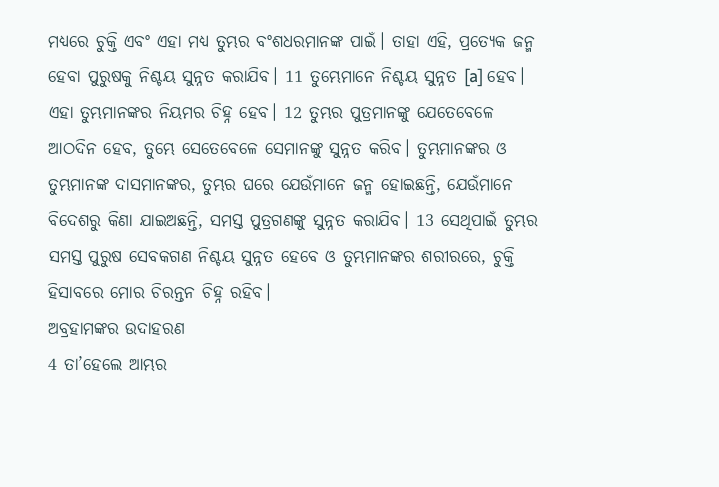ମଧ୍ୟରେ ଚୁକ୍ତି ଏବଂ ଏହା ମଧ୍ୟ ତୁମ୍ଭର ବଂଶଧରମାନଙ୍କ ପାଇଁ। ତାହା ଏହି, ପ୍ରତ୍ୟେକ ଜନ୍ମ ହେବା ପୁରୁଷକୁ ନିଶ୍ଚୟ ସୁନ୍ନତ କରାଯିବ। 11 ତୁମ୍ଭେମାନେ ନିଶ୍ଚୟ ସୁନ୍ନତ [a] ହେବ। ଏହା ତୁମ୍ଭମାନଙ୍କର ନିୟମର ଚିହ୍ନ ହେବ। 12 ତୁମ୍ଭର ପୁତ୍ରମାନଙ୍କୁ ଯେତେବେଳେ ଆଠଦିନ ହେବ, ତୁମ୍ଭେ ସେତେବେଳେ ସେମାନଙ୍କୁ ସୁନ୍ନତ କରିବ। ତୁମ୍ଭମାନଙ୍କର ଓ ତୁମ୍ଭମାନଙ୍କ ଦାସମାନଙ୍କର, ତୁମ୍ଭର ଘରେ ଯେଉଁମାନେ ଜନ୍ମ ହୋଇଛନ୍ତି, ଯେଉଁମାନେ ବିଦେଶରୁ କିଣା ଯାଇଅଛନ୍ତି, ସମସ୍ତ ପୁତ୍ରଗଣଙ୍କୁ ସୁନ୍ନତ କରାଯିବ। 13 ସେଥିପାଇଁ ତୁମ୍ଭର ସମସ୍ତ ପୁରୁଷ ସେବକଗଣ ନିଶ୍ଚୟ ସୁନ୍ନତ ହେବେ ଓ ତୁମ୍ଭମାନଙ୍କର ଶରୀରରେ, ଚୁକ୍ତି ହିସାବରେ ମୋର ଚିରନ୍ତନ ଚିହ୍ନ ରହିବ।
ଅବ୍ରହାମଙ୍କର ଉଦାହରଣ
4 ତା’ହେଲେ ଆମ୍ଭର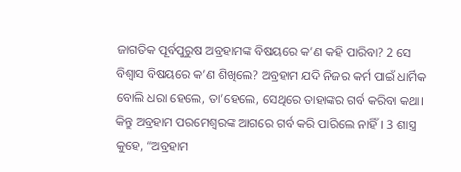ଜାଗତିକ ପୂର୍ବପୁରୁଷ ଅବ୍ରହାମଙ୍କ ବିଷୟରେ କ’ଣ କହି ପାରିବା? 2 ସେ ବିଶ୍ୱାସ ବିଷୟରେ କ’ଣ ଶିଖିଲେ? ଅବ୍ରହାମ ଯଦି ନିଜର କର୍ମ ପାଇଁ ଧାର୍ମିକ ବୋଲି ଧରା ହେଲେ, ତା’ହେଲେ, ସେଥିରେ ତାହାଙ୍କର ଗର୍ବ କରିବା କଥା। କିନ୍ତୁ ଅବ୍ରହାମ ପରମେଶ୍ୱରଙ୍କ ଆଗରେ ଗର୍ବ କରି ପାରିଲେ ନାହିଁ। 3 ଶାସ୍ତ୍ର କୁହେ, “ଅବ୍ରହାମ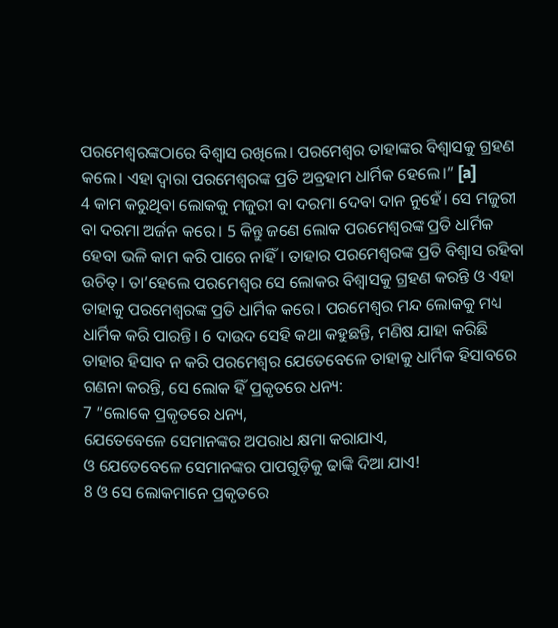ପରମେଶ୍ୱରଙ୍କଠାରେ ବିଶ୍ୱାସ ରଖିଲେ। ପରମେଶ୍ୱର ତାହାଙ୍କର ବିଶ୍ୱାସକୁ ଗ୍ରହଣ କଲେ। ଏହା ଦ୍ୱାରା ପରମେଶ୍ୱରଙ୍କ ପ୍ରତି ଅବ୍ରହାମ ଧାର୍ମିକ ହେଲେ।” [a]
4 କାମ କରୁଥିବା ଲୋକକୁ ମଜୁରୀ ବା ଦରମା ଦେବା ଦାନ ନୁହେଁ। ସେ ମଜୁରୀ ବା ଦରମା ଅର୍ଜନ କରେ। 5 କିନ୍ତୁ ଜଣେ ଲୋକ ପରମେଶ୍ୱରଙ୍କ ପ୍ରତି ଧାର୍ମିକ ହେବା ଭଳି କାମ କରି ପାରେ ନାହିଁ। ତାହାର ପରମେଶ୍ୱରଙ୍କ ପ୍ରତି ବିଶ୍ୱାସ ରହିବା ଉଚିତ୍। ତା’ହେଲେ ପରମେଶ୍ୱର ସେ ଲୋକର ବିଶ୍ୱାସକୁ ଗ୍ରହଣ କରନ୍ତି ଓ ଏହା ତାହାକୁ ପରମେଶ୍ୱରଙ୍କ ପ୍ରତି ଧାର୍ମିକ କରେ। ପରମେଶ୍ୱର ମନ୍ଦ ଲୋକକୁ ମଧ୍ୟ ଧାର୍ମିକ କରି ପାରନ୍ତି। 6 ଦାଉଦ ସେହି କଥା କହୁଛନ୍ତି, ମଣିଷ ଯାହା କରିଛି ତାହାର ହିସାବ ନ କରି ପରମେଶ୍ୱର ଯେତେବେଳେ ତାହାକୁ ଧାର୍ମିକ ହିସାବରେ ଗଣନା କରନ୍ତି, ସେ ଲୋକ ହିଁ ପ୍ରକୃତରେ ଧନ୍ୟ:
7 “ଲୋକେ ପ୍ରକୃତରେ ଧନ୍ୟ,
ଯେତେବେଳେ ସେମାନଙ୍କର ଅପରାଧ କ୍ଷମା କରାଯାଏ,
ଓ ଯେତେବେଳେ ସେମାନଙ୍କର ପାପଗୁଡ଼ିକୁ ଢାଙ୍କି ଦିଆ ଯାଏ!
8 ଓ ସେ ଲୋକମାନେ ପ୍ରକୃତରେ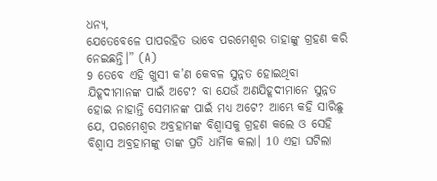ଧନ୍ୟ,
ଯେତେବେଳେ ପାପରହିତ ଭାବେ ପରମେଶ୍ୱର ତାହାଙ୍କୁ ଗ୍ରହଣ କରି ନେଇଛନ୍ତି।” (A)
9 ତେବେ ଏହି ଖୁସୀ କ’ଣ କେବଳ ସୁନ୍ନତ ହୋଇଥିବା ଯିହୂଦୀମାନଙ୍କ ପାଇଁ ଅଟେ? ବା ଯେଉଁ ଅଣଯିହୂଦୀମାନେ ସୁନ୍ନତ ହୋଇ ନାହାନ୍ତି ସେମାନଙ୍କ ପାଇଁ ମଧ୍ୟ ଅଟେ? ଆମ୍ଭେ କହି ସାରିଛୁ ଯେ, ପରମେଶ୍ୱର ଅବ୍ରହାମଙ୍କ ବିଶ୍ୱାସକୁ ଗ୍ରହଣ କଲେ ଓ ସେହି ବିଶ୍ୱାସ ଅବ୍ରହାମଙ୍କୁ ତାଙ୍କ ପ୍ରତି ଧାର୍ମିକ କଲା। 10 ଏହା ଘଟିଲା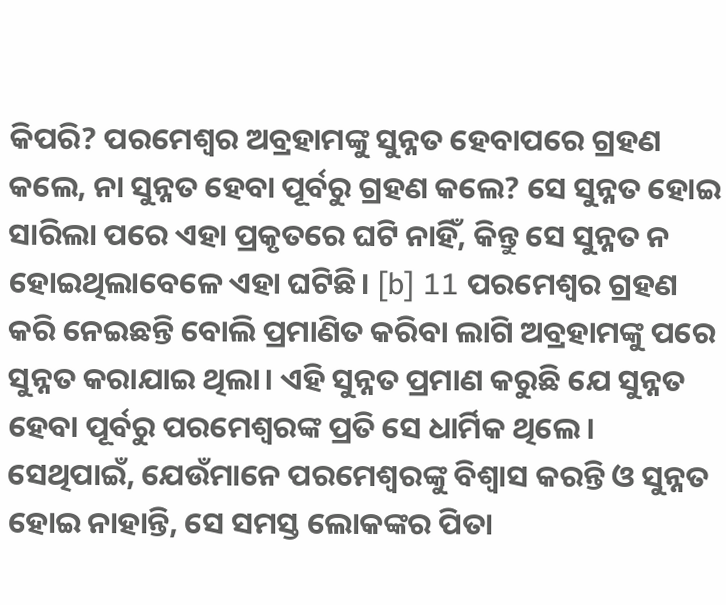କିପରି? ପରମେଶ୍ୱର ଅବ୍ରହାମଙ୍କୁ ସୁନ୍ନତ ହେବାପରେ ଗ୍ରହଣ କଲେ, ନା ସୁନ୍ନତ ହେବା ପୂର୍ବରୁ ଗ୍ରହଣ କଲେ? ସେ ସୁନ୍ନତ ହୋଇ ସାରିଲା ପରେ ଏହା ପ୍ରକୃତରେ ଘଟି ନାହିଁ, କିନ୍ତୁ ସେ ସୁନ୍ନତ ନ ହୋଇଥିଲାବେଳେ ଏହା ଘଟିଛି। [b] 11 ପରମେଶ୍ୱର ଗ୍ରହଣ କରି ନେଇଛନ୍ତି ବୋଲି ପ୍ରମାଣିତ କରିବା ଲାଗି ଅବ୍ରହାମଙ୍କୁ ପରେ ସୁନ୍ନତ କରାଯାଇ ଥିଲା। ଏହି ସୁନ୍ନତ ପ୍ରମାଣ କରୁଛି ଯେ ସୁନ୍ନତ ହେବା ପୂର୍ବରୁ ପରମେଶ୍ୱରଙ୍କ ପ୍ରତି ସେ ଧାର୍ମିକ ଥିଲେ। ସେଥିପାଇଁ, ଯେଉଁମାନେ ପରମେଶ୍ୱରଙ୍କୁ ବିଶ୍ୱାସ କରନ୍ତି ଓ ସୁନ୍ନତ ହୋଇ ନାହାନ୍ତି, ସେ ସମସ୍ତ ଲୋକଙ୍କର ପିତା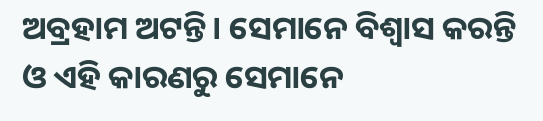ଅବ୍ରହାମ ଅଟନ୍ତି। ସେମାନେ ବିଶ୍ୱାସ କରନ୍ତି ଓ ଏହି କାରଣରୁ ସେମାନେ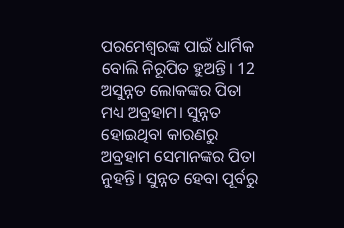ପରମେଶ୍ୱରଙ୍କ ପାଇଁ ଧାର୍ମିକ ବୋଲି ନିରୂପିତ ହୁଅନ୍ତି। 12 ଅସୁନ୍ନତ ଲୋକଙ୍କର ପିତା ମଧ୍ୟ ଅବ୍ରହାମ। ସୁନ୍ନତ ହୋଇଥିବା କାରଣରୁ ଅବ୍ରହାମ ସେମାନଙ୍କର ପିତା ନୁହନ୍ତି। ସୁନ୍ନତ ହେବା ପୂର୍ବରୁ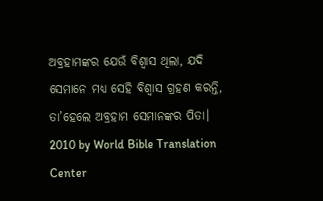ଅବ୍ରହାମଙ୍କର ଯେଉଁ ବିଶ୍ୱାସ ଥିଲା, ଯଦି ସେମାନେ ମଧ୍ୟ ସେହି ବିଶ୍ୱାସ ଗ୍ରହଣ କରନ୍ତି, ତା’ହେଲେ ଅବ୍ରହାମ ସେମାନଙ୍କର ପିତା।
2010 by World Bible Translation Center